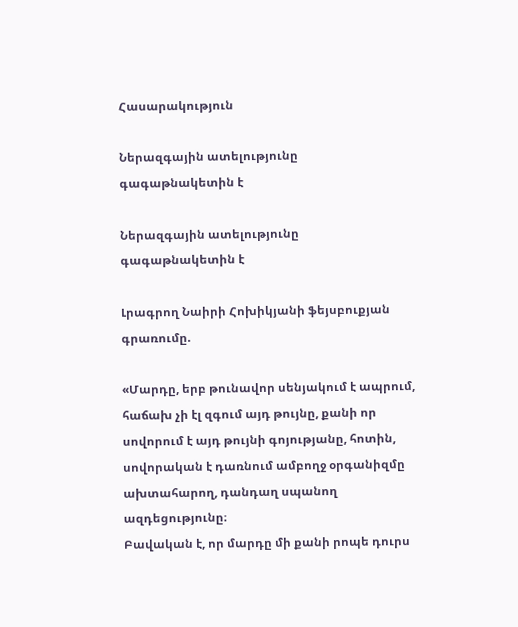Հասարակություն

Ներազգային ատելությունը գագաթնակետին է

Ներազգային ատելությունը գագաթնակետին է

Լրագրող Նաիրի Հոխիկյանի ֆեյսբուքյան գրառումը.

«Մարդը, երբ թունավոր սենյակում է ապրում, հաճախ չի էլ զգում այդ թույնը, քանի որ սովորում է այդ թույնի գոյությանը, հոտին, սովորական է դառնում ամբողջ օրգանիզմը ախտահարող, դանդաղ սպանող ազդեցությունը։
Բավական է, որ մարդը մի քանի րոպե դուրս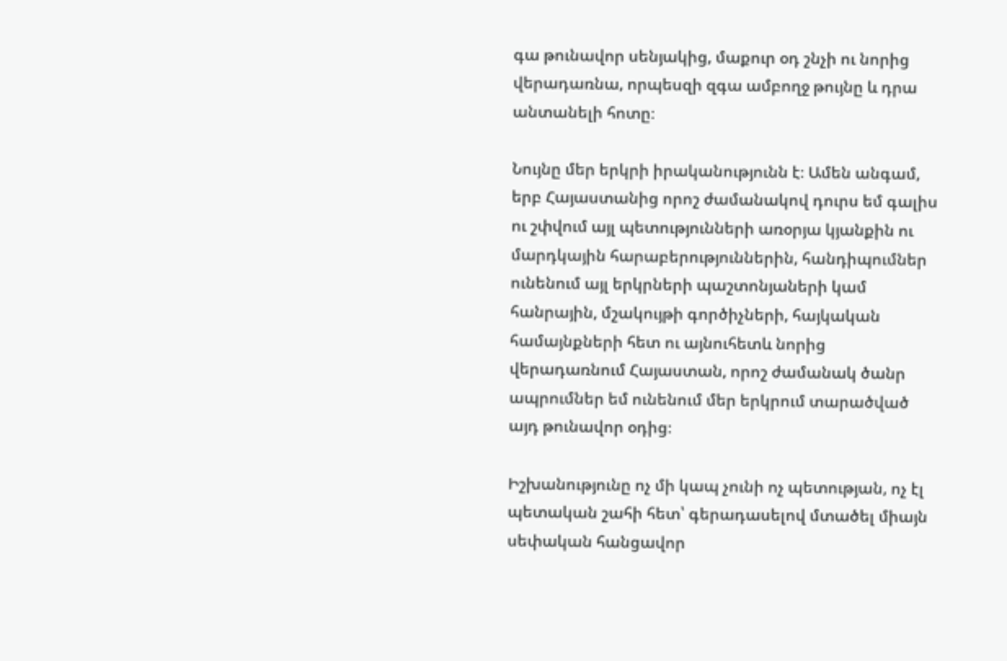գա թունավոր սենյակից, մաքուր օդ շնչի ու նորից վերադառնա, որպեսզի զգա ամբողջ թույնը և դրա անտանելի հոտը։

Նույնը մեր երկրի իրականությունն է։ Ամեն անգամ, երբ Հայաստանից որոշ ժամանակով դուրս եմ գալիս ու շփվում այլ պետությունների առօրյա կյանքին ու մարդկային հարաբերություններին, հանդիպումներ ունենում այլ երկրների պաշտոնյաների կամ հանրային, մշակույթի գործիչների, հայկական համայնքների հետ ու այնուհետև նորից վերադառնում Հայաստան, որոշ ժամանակ ծանր ապրումներ եմ ունենում մեր երկրում տարածված այդ թունավոր օդից։

Իշխանությունը ոչ մի կապ չունի ոչ պետության, ոչ էլ պետական շահի հետ՝ գերադասելով մտածել միայն սեփական հանցավոր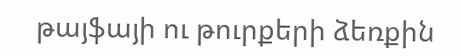թայֆայի ու թուրքերի ձեռքին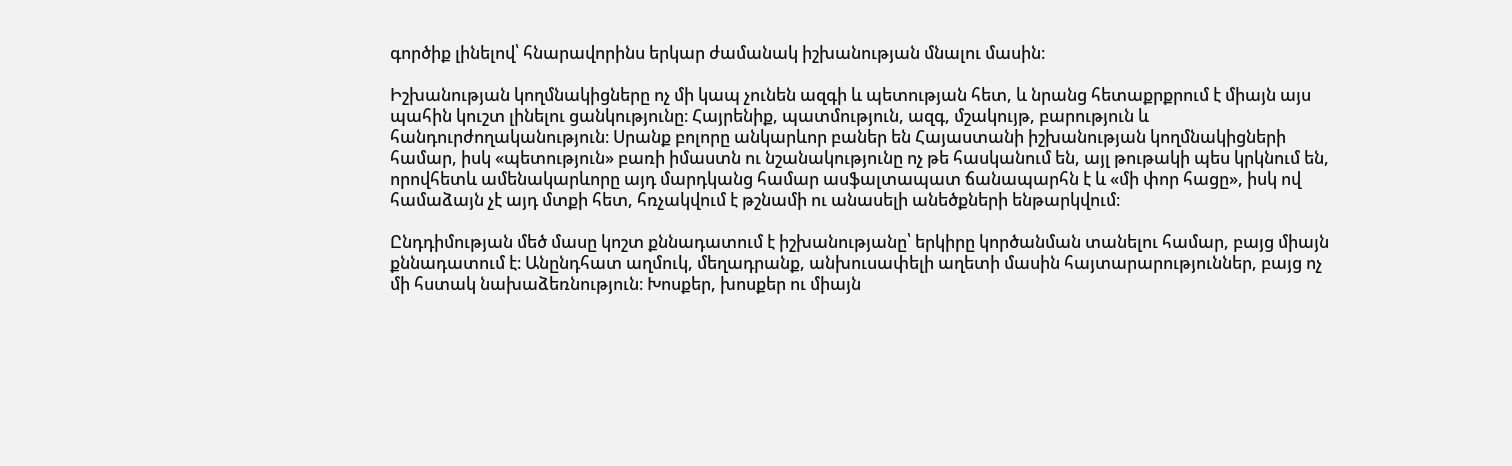գործիք լինելով՝ հնարավորինս երկար ժամանակ իշխանության մնալու մասին։

Իշխանության կողմնակիցները ոչ մի կապ չունեն ազգի և պետության հետ, և նրանց հետաքրքրում է միայն այս պահին կուշտ լինելու ցանկությունը։ Հայրենիք, պատմություն, ազգ, մշակույթ, բարություն և հանդուրժողականություն։ Սրանք բոլորը անկարևոր բաներ են Հայաստանի իշխանության կողմնակիցների համար, իսկ «պետություն» բառի իմաստն ու նշանակությունը ոչ թե հասկանում են, այլ թութակի պես կրկնում են, որովհետև ամենակարևորը այդ մարդկանց համար ասֆալտապատ ճանապարհն է և «մի փոր հացը», իսկ ով համաձայն չէ այդ մտքի հետ, հռչակվում է թշնամի ու անասելի անեծքների ենթարկվում։

Ընդդիմության մեծ մասը կոշտ քննադատում է իշխանությանը՝ երկիրը կործանման տանելու համար, բայց միայն քննադատում է։ Անընդհատ աղմուկ, մեղադրանք, անխուսափելի աղետի մասին հայտարարություններ, բայց ոչ մի հստակ նախաձեռնություն։ Խոսքեր, խոսքեր ու միայն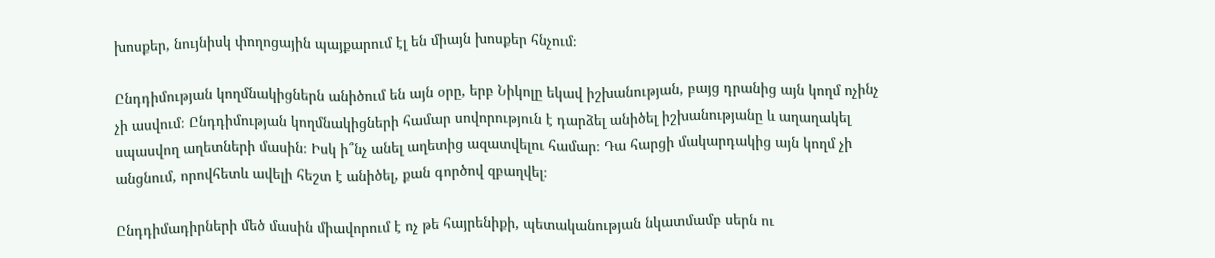խոսքեր, նույնիսկ փողոցային պայքարում էլ են միայն խոսքեր հնչում։

Ընդդիմության կողմնակիցներն անիծում են այն օրը, երբ Նիկոլը եկավ իշխանության, բայց դրանից այն կողմ ոչինչ չի ասվում։ Ընդդիմության կողմնակիցների համար սովորություն է դարձել անիծել իշխանությանը և աղաղակել սպասվող աղետների մասին։ Իսկ ի՞նչ անել աղետից ազատվելու համար։ Դա հարցի մակարդակից այն կողմ չի անցնում, որովհետև ավելի հեշտ է անիծել, քան գործով զբաղվել։

Ընդդիմադիրների մեծ մասին միավորում է ոչ թե հայրենիքի, պետականության նկատմամբ սերն ու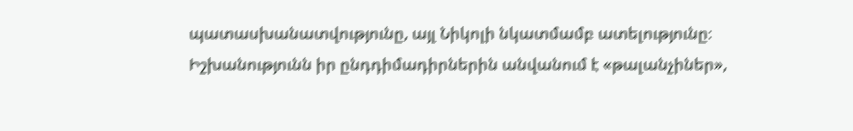պատասխանատվությունը, այլ Նիկոլի նկատմամբ ատելությունը։
Իշխանությունն իր ընդդիմադիրներին անվանում է «թալանչիներ»,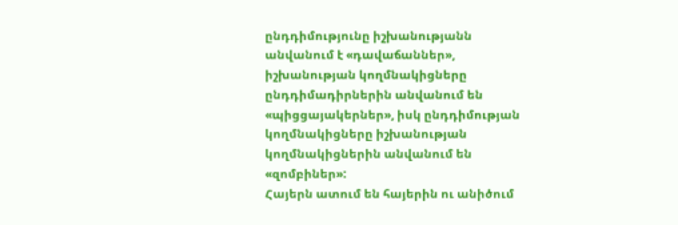ընդդիմությունը իշխանությանն անվանում է «դավաճաններ», իշխանության կողմնակիցները ընդդիմադիրներին անվանում են «պիցցայակերներ», իսկ ընդդիմության կողմնակիցները իշխանության կողմնակիցներին անվանում են «զոմբիներ»:
Հայերն ատում են հայերին ու անիծում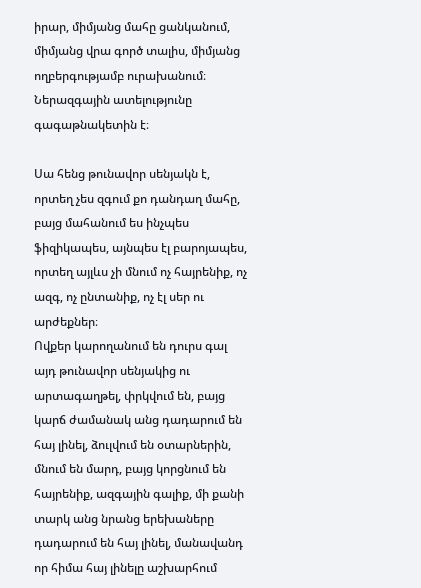իրար, միմյանց մահը ցանկանում, միմյանց վրա գործ տալիս, միմյանց ողբերգությամբ ուրախանում։ Ներազգային ատելությունը գագաթնակետին է։

Սա հենց թունավոր սենյակն է, որտեղ չես զգում քո դանդաղ մահը, բայց մահանում ես ինչպես ֆիզիկապես, այնպես էլ բարոյապես, որտեղ այլևս չի մնում ոչ հայրենիք, ոչ ազգ, ոչ ընտանիք, ոչ էլ սեր ու արժեքներ։
Ովքեր կարողանում են դուրս գալ այդ թունավոր սենյակից ու արտագաղթել, փրկվում են, բայց կարճ ժամանակ անց դադարում են հայ լինել, ձուլվում են օտարներին, մնում են մարդ, բայց կորցնում են հայրենիք, ազգային գալիք, մի քանի տարկ անց նրանց երեխաները դադարում են հայ լինել, մանավանդ որ հիմա հայ լինելը աշխարհում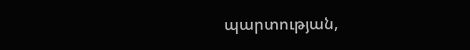պարտության,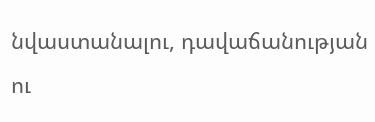նվաստանալու, դավաճանության ու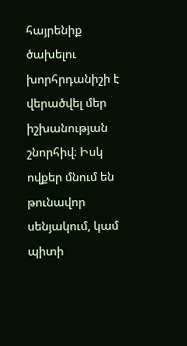հայրենիք ծախելու խորհրդանիշի է վերածվել մեր իշխանության շնորհիվ։ Իսկ ովքեր մնում են թունավոր սենյակում, կամ պիտի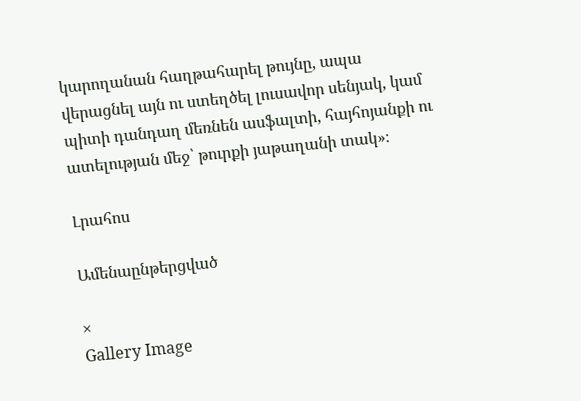կարողանան հաղթահարել թույնը, ապա վերացնել այն ու ստեղծել լուսավոր սենյակ, կամ պիտի դանդաղ մեռնեն ասֆալտի, հայհոյանքի ու ատելության մեջ՝ թուրքի յաթաղանի տակ»։

Լրահոս

Ամենաընթերցված

×
Gallery Image